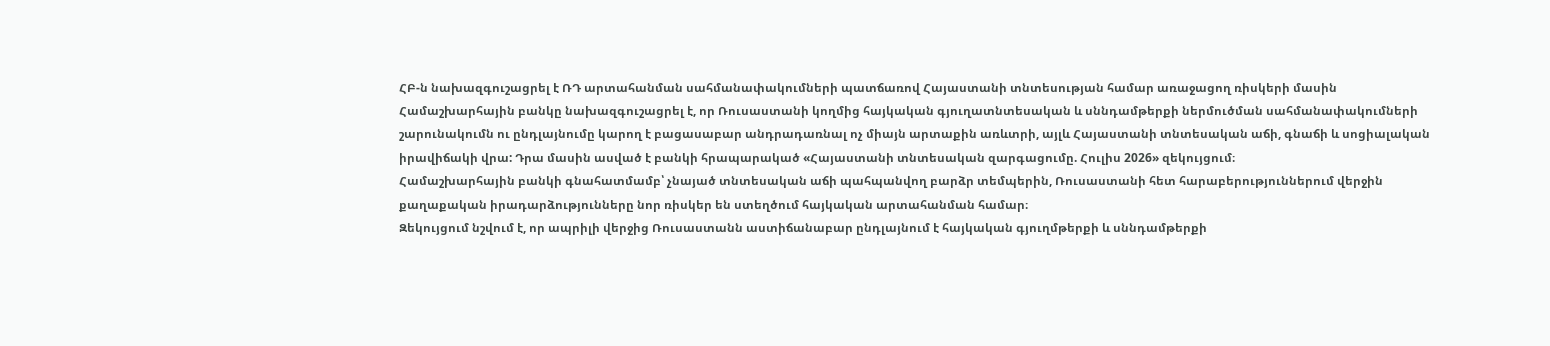ՀԲ-ն նախազգուշացրել է ՌԴ արտահանման սահմանափակումների պատճառով Հայաստանի տնտեսության համար առաջացող ռիսկերի մասին
Համաշխարհային բանկը նախազգուշացրել է, որ Ռուսաստանի կողմից հայկական գյուղատնտեսական և սննդամթերքի ներմուծման սահմանափակումների շարունակումն ու ընդլայնումը կարող է բացասաբար անդրադառնալ ոչ միայն արտաքին առևտրի, այլև Հայաստանի տնտեսական աճի, գնաճի և սոցիալական իրավիճակի վրա: Դրա մասին ասված է բանկի հրապարակած «Հայաստանի տնտեսական զարգացումը. Հուլիս 2026» զեկույցում։
Համաշխարհային բանկի գնահատմամբ՝ չնայած տնտեսական աճի պահպանվող բարձր տեմպերին, Ռուսաստանի հետ հարաբերություններում վերջին քաղաքական իրադարձությունները նոր ռիսկեր են ստեղծում հայկական արտահանման համար։
Զեկույցում նշվում է, որ ապրիլի վերջից Ռուսաստանն աստիճանաբար ընդլայնում է հայկական գյուղմթերքի և սննդամթերքի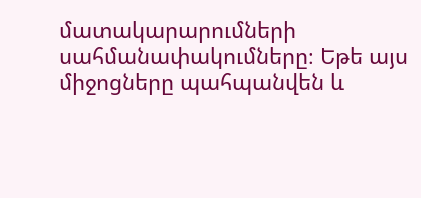մատակարարումների սահմանափակումները։ Եթե այս միջոցները պահպանվեն և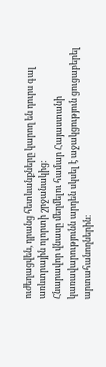ուժեղացվեն, դրանց հետևանքները կարող են դուրս գալ առևտրային ոլորտի շրջանակից:
Հնարավոր վնասը մեղմելու համար Հայաստանի կառավարությունն արդեն սկսել է աջակցություն ցուցաբերել արտահանողներին։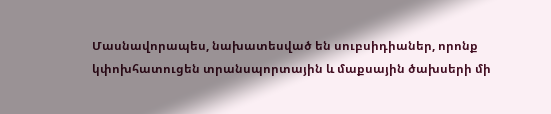Մասնավորապես, նախատեսված են սուբսիդիաներ, որոնք կփոխհատուցեն տրանսպորտային և մաքսային ծախսերի մի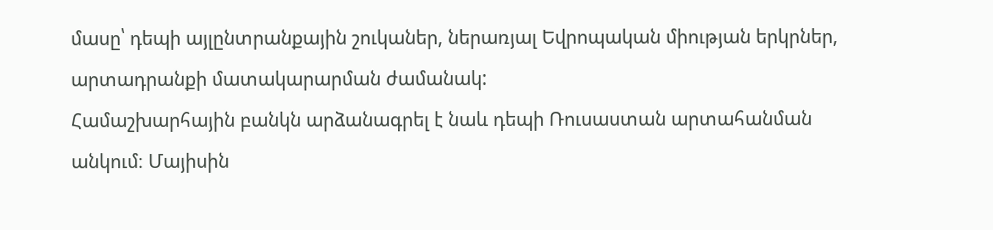մասը՝ դեպի այլընտրանքային շուկաներ, ներառյալ Եվրոպական միության երկրներ, արտադրանքի մատակարարման ժամանակ:
Համաշխարհային բանկն արձանագրել է նաև դեպի Ռուսաստան արտահանման անկում։ Մայիսին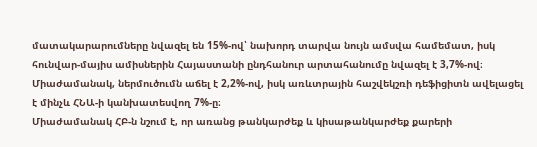մատակարարումները նվազել են 15%-ով՝ նախորդ տարվա նույն ամսվա համեմատ, իսկ հունվար-մայիս ամիսներին Հայաստանի ընդհանուր արտահանումը նվազել է 3,7%-ով։ Միաժամանակ, ներմուծումն աճել է 2,2%-ով, իսկ առևտրային հաշվեկշռի դեֆիցիտն ավելացել է մինչև ՀՆԱ-ի կանխատեսվող 7%-ը։
Միաժամանակ ՀԲ-ն նշում է, որ առանց թանկարժեք և կիսաթանկարժեք քարերի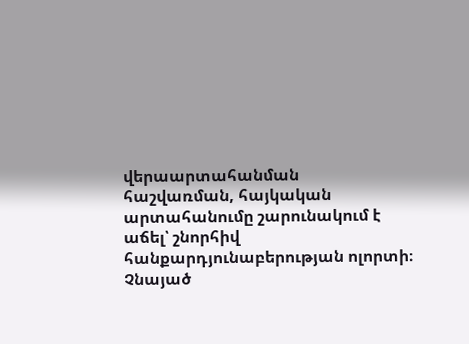վերաարտահանման հաշվառման, հայկական արտահանումը շարունակում է աճել՝ շնորհիվ հանքարդյունաբերության ոլորտի։
Չնայած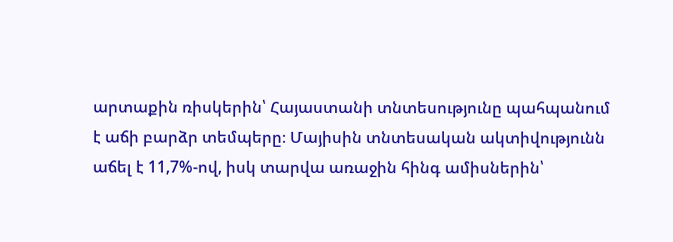արտաքին ռիսկերին՝ Հայաստանի տնտեսությունը պահպանում է աճի բարձր տեմպերը։ Մայիսին տնտեսական ակտիվությունն աճել է 11,7%-ով, իսկ տարվա առաջին հինգ ամիսներին՝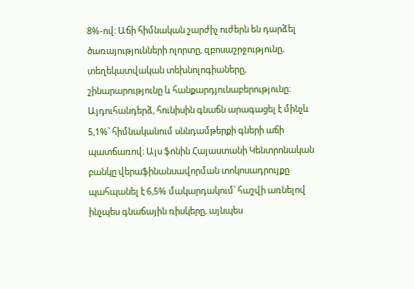8%-ով։ Աճի հիմնական շարժիչ ուժերն են դարձել ծառայությունների ոլորտը, զբոսաշրջությունը, տեղեկատվական տեխնոլոգիաները, շինարարությունը և հանքարդյունաբերությունը։
Այդուհանդերձ, հունիսին գնաճն արագացել է մինչև 5,1%՝ հիմնականում սննդամթերքի գների աճի պատճառով։ Այս ֆոնին Հայաստանի Կենտրոնական բանկը վերաֆինանսավորման տոկոսադրույքը պահպանել է 6,5% մակարդակում՝ հաշվի առնելով ինչպես գնաճային ռիսկերը, այնպես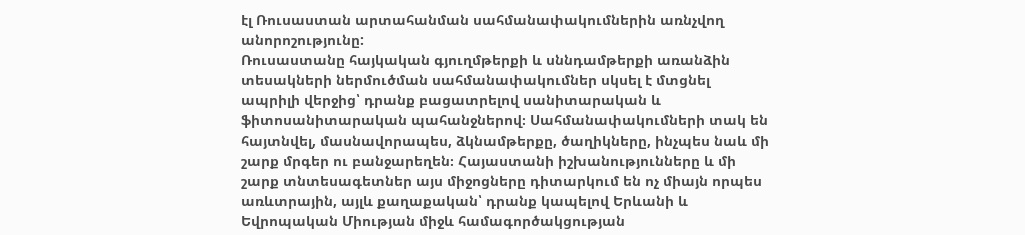էլ Ռուսաստան արտահանման սահմանափակումներին առնչվող անորոշությունը:
Ռուսաստանը հայկական գյուղմթերքի և սննդամթերքի առանձին տեսակների ներմուծման սահմանափակումներ սկսել է մտցնել ապրիլի վերջից՝ դրանք բացատրելով սանիտարական և ֆիտոսանիտարական պահանջներով։ Սահմանափակումների տակ են հայտնվել, մասնավորապես, ձկնամթերքը, ծաղիկները, ինչպես նաև մի շարք մրգեր ու բանջարեղեն։ Հայաստանի իշխանությունները և մի շարք տնտեսագետներ այս միջոցները դիտարկում են ոչ միայն որպես առևտրային, այլև քաղաքական՝ դրանք կապելով Երևանի և Եվրոպական Միության միջև համագործակցության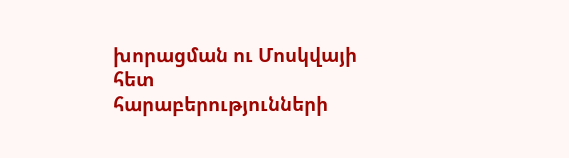խորացման ու Մոսկվայի հետ հարաբերությունների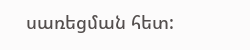սառեցման հետ: